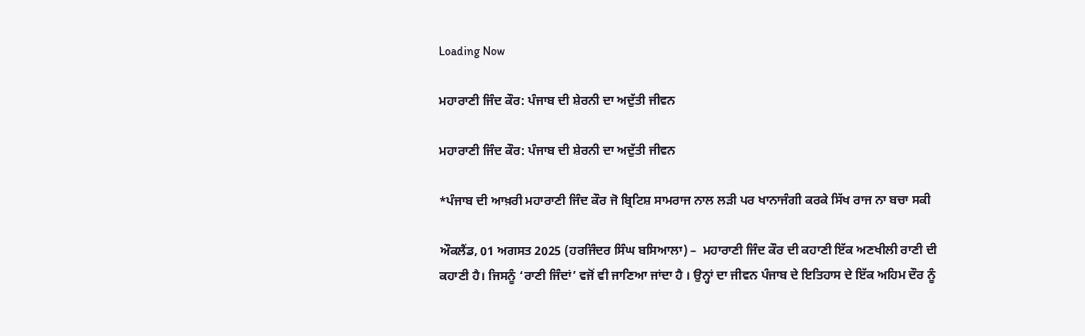Loading Now

ਮਹਾਰਾਣੀ ਜਿੰਦ ਕੌਰ: ਪੰਜਾਬ ਦੀ ਸ਼ੇਰਨੀ ਦਾ ਅਦੁੱਤੀ ਜੀਵਨ

ਮਹਾਰਾਣੀ ਜਿੰਦ ਕੌਰ: ਪੰਜਾਬ ਦੀ ਸ਼ੇਰਨੀ ਦਾ ਅਦੁੱਤੀ ਜੀਵਨ

*ਪੰਜਾਬ ਦੀ ਆਖ਼ਰੀ ਮਹਾਰਾਣੀ ਜਿੰਦ ਕੌਰ ਜੋ ਬ੍ਰਿਟਿਸ਼ ਸਾਮਰਾਜ ਨਾਲ ਲੜੀ ਪਰ ਖਾਨਾਜੰਗੀ ਕਰਕੇ ਸਿੱਖ ਰਾਜ ਨਾ ਬਚਾ ਸਕੀ

ਔਕਲੈਂਡ, 01 ਅਗਸਤ 2025 (ਹਰਜਿੰਦਰ ਸਿੰਘ ਬਸਿਆਲਾ) –  ਮਹਾਰਾਣੀ ਜਿੰਦ ਕੌਰ ਦੀ ਕਹਾਣੀ ਇੱਕ ਅਣਖੀਲੀ ਰਾਣੀ ਦੀ ਕਹਾਣੀ ਹੈ। ਜਿਸਨੂੰ ‘ਰਾਣੀ ਜਿੰਦਾਂ’ ਵਜੋਂ ਵੀ ਜਾਣਿਆ ਜਾਂਦਾ ਹੈ । ਉਨ੍ਹਾਂ ਦਾ ਜੀਵਨ ਪੰਜਾਬ ਦੇ ਇਤਿਹਾਸ ਦੇ ਇੱਕ ਅਹਿਮ ਦੌਰ ਨੂੰ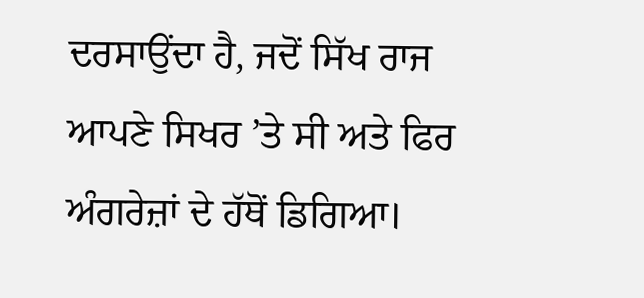ਦਰਸਾਉਂਦਾ ਹੈ, ਜਦੋਂ ਸਿੱਖ ਰਾਜ ਆਪਣੇ ਸਿਖਰ ’ਤੇ ਸੀ ਅਤੇ ਫਿਰ ਅੰਗਰੇਜ਼ਾਂ ਦੇ ਹੱਥੋਂ ਡਿਗਿਆ।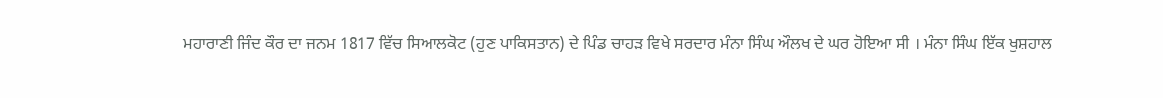ਮਹਾਰਾਣੀ ਜਿੰਦ ਕੌਰ ਦਾ ਜਨਮ 1817 ਵਿੱਚ ਸਿਆਲਕੋਟ (ਹੁਣ ਪਾਕਿਸਤਾਨ) ਦੇ ਪਿੰਡ ਚਾਹੜ ਵਿਖੇ ਸਰਦਾਰ ਮੰਨਾ ਸਿੰਘ ਔਲਖ ਦੇ ਘਰ ਹੋਇਆ ਸੀ । ਮੰਨਾ ਸਿੰਘ ਇੱਕ ਖੁਸ਼ਹਾਲ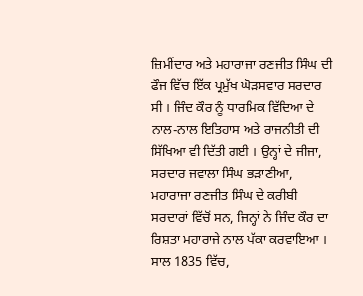ਜ਼ਿਮੀਂਦਾਰ ਅਤੇ ਮਹਾਰਾਜਾ ਰਣਜੀਤ ਸਿੰਘ ਦੀ ਫੌਜ ਵਿੱਚ ਇੱਕ ਪ੍ਰਮੁੱਖ ਘੋੜਸਵਾਰ ਸਰਦਾਰ ਸੀ । ਜਿੰਦ ਕੌਰ ਨੂੰ ਧਾਰਮਿਕ ਵਿੱਦਿਆ ਦੇ ਨਾਲ-ਨਾਲ ਇਤਿਹਾਸ ਅਤੇ ਰਾਜਨੀਤੀ ਦੀ ਸਿੱਖਿਆ ਵੀ ਦਿੱਤੀ ਗਈ । ਉਨ੍ਹਾਂ ਦੇ ਜੀਜਾ, ਸਰਦਾਰ ਜਵਾਲਾ ਸਿੰਘ ਭੜਾਣੀਆ, ਮਹਾਰਾਜਾ ਰਣਜੀਤ ਸਿੰਘ ਦੇ ਕਰੀਬੀ ਸਰਦਾਰਾਂ ਵਿੱਚੋਂ ਸਨ, ਜਿਨ੍ਹਾਂ ਨੇ ਜਿੰਦ ਕੌਰ ਦਾ ਰਿਸ਼ਤਾ ਮਹਾਰਾਜੇ ਨਾਲ ਪੱਕਾ ਕਰਵਾਇਆ । ਸਾਲ 1835 ਵਿੱਚ,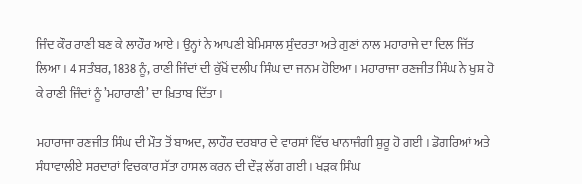ਜਿੰਦ ਕੌਰ ਰਾਣੀ ਬਣ ਕੇ ਲਾਹੌਰ ਆਏ । ਉਨ੍ਹਾਂ ਨੇ ਆਪਣੀ ਬੇਮਿਸਾਲ ਸੁੰਦਰਤਾ ਅਤੇ ਗੁਣਾਂ ਨਾਲ ਮਹਾਰਾਜੇ ਦਾ ਦਿਲ ਜਿੱਤ ਲਿਆ । 4 ਸਤੰਬਰ, 1838 ਨੂੰ, ਰਾਣੀ ਜਿੰਦਾਂ ਦੀ ਕੁੱਖੋਂ ਦਲੀਪ ਸਿੰਘ ਦਾ ਜਨਮ ਹੋਇਆ । ਮਹਾਰਾਜਾ ਰਣਜੀਤ ਸਿੰਘ ਨੇ ਖੁਸ਼ ਹੋ ਕੇ ਰਾਣੀ ਜਿੰਦਾਂ ਨੂੰ ’ਮਹਾਰਾਣੀ’ ਦਾ ਖ਼ਿਤਾਬ ਦਿੱਤਾ ।

ਮਹਾਰਾਜਾ ਰਣਜੀਤ ਸਿੰਘ ਦੀ ਮੌਤ ਤੋਂ ਬਾਅਦ, ਲਾਹੌਰ ਦਰਬਾਰ ਦੇ ਵਾਰਸਾਂ ਵਿੱਚ ਖਾਨਾਜੰਗੀ ਸ਼ੁਰੂ ਹੋ ਗਈ । ਡੋਗਰਿਆਂ ਅਤੇ ਸੰਧਾਵਾਲੀਏ ਸਰਦਾਰਾਂ ਵਿਚਕਾਰ ਸੱਤਾ ਹਾਸਲ ਕਰਨ ਦੀ ਦੌੜ ਲੱਗ ਗਈ । ਖੜਕ ਸਿੰਘ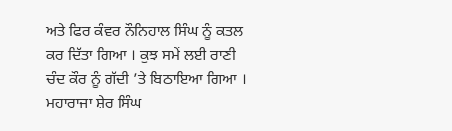ਅਤੇ ਫਿਰ ਕੰਵਰ ਨੌਨਿਹਾਲ ਸਿੰਘ ਨੂੰ ਕਤਲ ਕਰ ਦਿੱਤਾ ਗਿਆ । ਕੁਝ ਸਮੇਂ ਲਈ ਰਾਣੀ ਚੰਦ ਕੌਰ ਨੂੰ ਗੱਦੀ ’ਤੇ ਬਿਠਾਇਆ ਗਿਆ । ਮਹਾਰਾਜਾ ਸ਼ੇਰ ਸਿੰਘ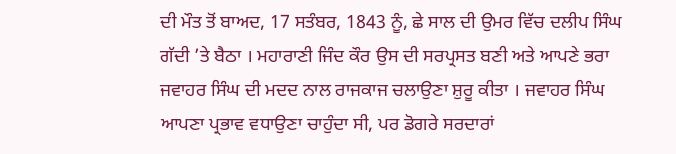ਦੀ ਮੌਤ ਤੋਂ ਬਾਅਦ, 17 ਸਤੰਬਰ, 1843 ਨੂੰ, ਛੇ ਸਾਲ ਦੀ ਉਮਰ ਵਿੱਚ ਦਲੀਪ ਸਿੰਘ ਗੱਦੀ ’ਤੇ ਬੈਠਾ । ਮਹਾਰਾਣੀ ਜਿੰਦ ਕੌਰ ਉਸ ਦੀ ਸਰਪ੍ਰਸਤ ਬਣੀ ਅਤੇ ਆਪਣੇ ਭਰਾ ਜਵਾਹਰ ਸਿੰਘ ਦੀ ਮਦਦ ਨਾਲ ਰਾਜਕਾਜ ਚਲਾਉਣਾ ਸ਼ੁਰੂ ਕੀਤਾ । ਜਵਾਹਰ ਸਿੰਘ ਆਪਣਾ ਪ੍ਰਭਾਵ ਵਧਾਉਣਾ ਚਾਹੁੰਦਾ ਸੀ, ਪਰ ਡੋਗਰੇ ਸਰਦਾਰਾਂ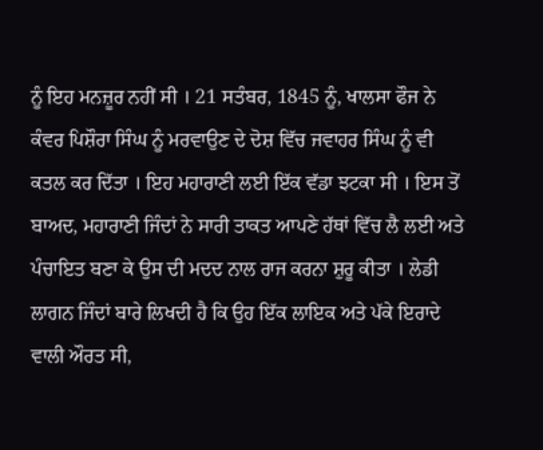ਨੂੰ ਇਹ ਮਨਜ਼ੂਰ ਨਹੀਂ ਸੀ । 21 ਸਤੰਬਰ, 1845 ਨੂੰ, ਖਾਲਸਾ ਫੌਜ ਨੇ ਕੰਵਰ ਪਿਸ਼ੌਰਾ ਸਿੰਘ ਨੂੰ ਮਰਵਾਉਣ ਦੇ ਦੋਸ਼ ਵਿੱਚ ਜਵਾਹਰ ਸਿੰਘ ਨੂੰ ਵੀ ਕਤਲ ਕਰ ਦਿੱਤਾ । ਇਹ ਮਹਾਰਾਣੀ ਲਈ ਇੱਕ ਵੱਡਾ ਝਟਕਾ ਸੀ । ਇਸ ਤੋਂ ਬਾਅਦ, ਮਹਾਰਾਣੀ ਜਿੰਦਾਂ ਨੇ ਸਾਰੀ ਤਾਕਤ ਆਪਣੇ ਹੱਥਾਂ ਵਿੱਚ ਲੈ ਲਈ ਅਤੇ ਪੰਚਾਇਤ ਬਣਾ ਕੇ ਉਸ ਦੀ ਮਦਦ ਨਾਲ ਰਾਜ ਕਰਨਾ ਸ਼ੁਰੂ ਕੀਤਾ । ਲੇਡੀ ਲਾਗਨ ਜਿੰਦਾਂ ਬਾਰੇ ਲਿਖਦੀ ਹੈ ਕਿ ਉਹ ਇੱਕ ਲਾਇਕ ਅਤੇ ਪੱਕੇ ਇਰਾਦੇ ਵਾਲੀ ਔਰਤ ਸੀ,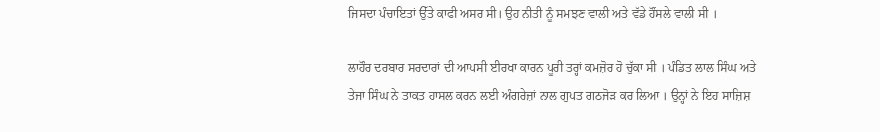ਜਿਸਦਾ ਪੰਚਾਇਤਾਂ ਉੱਤੇ ਕਾਫੀ ਅਸਰ ਸੀ। ਉਹ ਨੀਤੀ ਨੂੰ ਸਮਝਣ ਵਾਲੀ ਅਤੇ ਵੱਡੇ ਹੌਂਸਲੇ ਵਾਲੀ ਸੀ ।

ਲਾਹੌਰ ਦਰਬਾਰ ਸਰਦਾਰਾਂ ਦੀ ਆਪਸੀ ਈਰਖਾ ਕਾਰਨ ਪੂਰੀ ਤਰ੍ਹਾਂ ਕਮਜ਼ੋਰ ਹੋ ਚੁੱਕਾ ਸੀ । ਪੰਡਿਤ ਲਾਲ ਸਿੰਘ ਅਤੇ ਤੇਜਾ ਸਿੰਘ ਨੇ ਤਾਕਤ ਹਾਸਲ ਕਰਨ ਲਈ ਅੰਗਰੇਜ਼ਾਂ ਨਾਲ ਗੁਪਤ ਗਠਜੋੜ ਕਰ ਲਿਆ । ਉਨ੍ਹਾਂ ਨੇ ਇਹ ਸਾਜ਼ਿਸ਼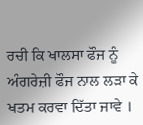ਰਚੀ ਕਿ ਖਾਲਸਾ ਫੌਜ ਨੂੰ ਅੰਗਰੇਜ਼ੀ ਫੌਜ ਨਾਲ ਲੜਾ ਕੇ ਖਤਮ ਕਰਵਾ ਦਿੱਤਾ ਜਾਵੇ ।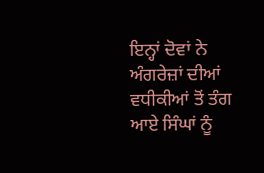ਇਨ੍ਹਾਂ ਦੋਵਾਂ ਨੇ ਅੰਗਰੇਜ਼ਾਂ ਦੀਆਂ ਵਧੀਕੀਆਂ ਤੋਂ ਤੰਗ ਆਏ ਸਿੰਘਾਂ ਨੂੰ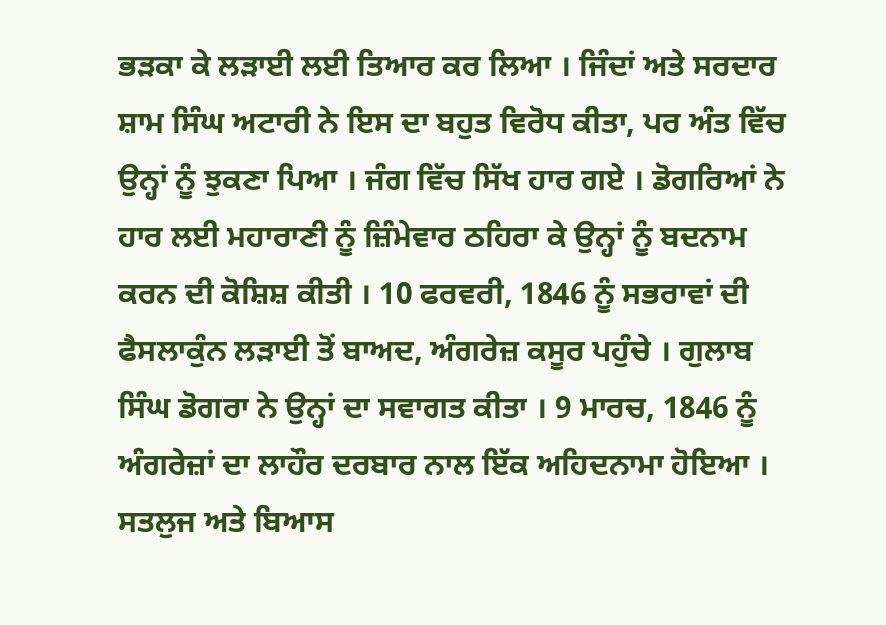ਭੜਕਾ ਕੇ ਲੜਾਈ ਲਈ ਤਿਆਰ ਕਰ ਲਿਆ । ਜਿੰਦਾਂ ਅਤੇ ਸਰਦਾਰ ਸ਼ਾਮ ਸਿੰਘ ਅਟਾਰੀ ਨੇ ਇਸ ਦਾ ਬਹੁਤ ਵਿਰੋਧ ਕੀਤਾ, ਪਰ ਅੰਤ ਵਿੱਚ ਉਨ੍ਹਾਂ ਨੂੰ ਝੁਕਣਾ ਪਿਆ । ਜੰਗ ਵਿੱਚ ਸਿੱਖ ਹਾਰ ਗਏ । ਡੋਗਰਿਆਂ ਨੇ ਹਾਰ ਲਈ ਮਹਾਰਾਣੀ ਨੂੰ ਜ਼ਿੰਮੇਵਾਰ ਠਹਿਰਾ ਕੇ ਉਨ੍ਹਾਂ ਨੂੰ ਬਦਨਾਮ ਕਰਨ ਦੀ ਕੋਸ਼ਿਸ਼ ਕੀਤੀ । 10 ਫਰਵਰੀ, 1846 ਨੂੰ ਸਭਰਾਵਾਂ ਦੀ ਫੈਸਲਾਕੁੰਨ ਲੜਾਈ ਤੋਂ ਬਾਅਦ, ਅੰਗਰੇਜ਼ ਕਸੂਰ ਪਹੁੰਚੇ । ਗੁਲਾਬ ਸਿੰਘ ਡੋਗਰਾ ਨੇ ਉਨ੍ਹਾਂ ਦਾ ਸਵਾਗਤ ਕੀਤਾ । 9 ਮਾਰਚ, 1846 ਨੂੰ ਅੰਗਰੇਜ਼ਾਂ ਦਾ ਲਾਹੌਰ ਦਰਬਾਰ ਨਾਲ ਇੱਕ ਅਹਿਦਨਾਮਾ ਹੋਇਆ । ਸਤਲੁਜ ਅਤੇ ਬਿਆਸ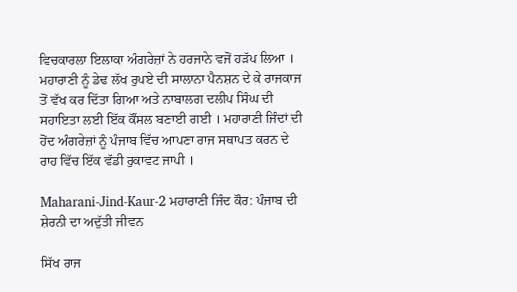ਵਿਚਕਾਰਲਾ ਇਲਾਕਾ ਅੰਗਰੇਜ਼ਾਂ ਨੇ ਹਰਜਾਨੇ ਵਜੋਂ ਹੜੱਪ ਲਿਆ । ਮਹਾਰਾਣੀ ਨੂੰ ਡੇਢ ਲੱਖ ਰੁਪਏ ਦੀ ਸਾਲਾਨਾ ਪੈਨਸ਼ਨ ਦੇ ਕੇ ਰਾਜਕਾਜ ਤੋਂ ਵੱਖ ਕਰ ਦਿੱਤਾ ਗਿਆ ਅਤੇ ਨਾਬਾਲਗ ਦਲੀਪ ਸਿੰਘ ਦੀ ਸਹਾਇਤਾ ਲਈ ਇੱਕ ਕੌਂਸਲ ਬਣਾਈ ਗਈ । ਮਹਾਰਾਣੀ ਜਿੰਦਾਂ ਦੀ ਹੋਂਦ ਅੰਗਰੇਜ਼ਾਂ ਨੂੰ ਪੰਜਾਬ ਵਿੱਚ ਆਪਣਾ ਰਾਜ ਸਥਾਪਤ ਕਰਨ ਦੇ ਰਾਹ ਵਿੱਚ ਇੱਕ ਵੱਡੀ ਰੁਕਾਵਟ ਜਾਪੀ ।

Maharani-Jind-Kaur-2 ਮਹਾਰਾਣੀ ਜਿੰਦ ਕੌਰ: ਪੰਜਾਬ ਦੀ ਸ਼ੇਰਨੀ ਦਾ ਅਦੁੱਤੀ ਜੀਵਨ

ਸਿੱਖ ਰਾਜ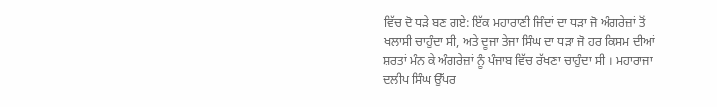ਵਿੱਚ ਦੋ ਧੜੇ ਬਣ ਗਏ: ਇੱਕ ਮਹਾਰਾਣੀ ਜਿੰਦਾਂ ਦਾ ਧੜਾ ਜੋ ਅੰਗਰੇਜ਼ਾਂ ਤੋਂ ਖਲਾਸੀ ਚਾਹੁੰਦਾ ਸੀ, ਅਤੇ ਦੂਜਾ ਤੇਜਾ ਸਿੰਘ ਦਾ ਧੜਾ ਜੋ ਹਰ ਕਿਸਮ ਦੀਆਂ ਸ਼ਰਤਾਂ ਮੰਨ ਕੇ ਅੰਗਰੇਜ਼ਾਂ ਨੂੰ ਪੰਜਾਬ ਵਿੱਚ ਰੱਖਣਾ ਚਾਹੁੰਦਾ ਸੀ । ਮਹਾਰਾਜਾ ਦਲੀਪ ਸਿੰਘ ਉੱਪਰ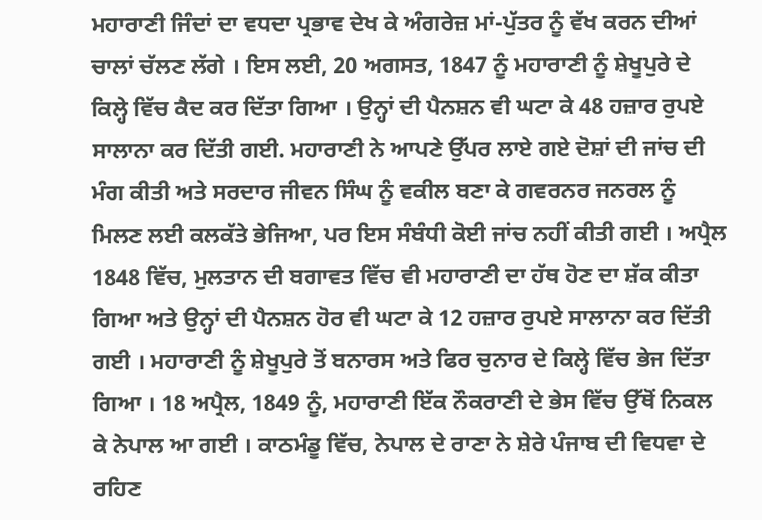ਮਹਾਰਾਣੀ ਜਿੰਦਾਂ ਦਾ ਵਧਦਾ ਪ੍ਰਭਾਵ ਦੇਖ ਕੇ ਅੰਗਰੇਜ਼ ਮਾਂ-ਪੁੱਤਰ ਨੂੰ ਵੱਖ ਕਰਨ ਦੀਆਂ ਚਾਲਾਂ ਚੱਲਣ ਲੱਗੇ । ਇਸ ਲਈ, 20 ਅਗਸਤ, 1847 ਨੂੰ ਮਹਾਰਾਣੀ ਨੂੰ ਸ਼ੇਖੂਪੁਰੇ ਦੇ ਕਿਲ੍ਹੇ ਵਿੱਚ ਕੈਦ ਕਰ ਦਿੱਤਾ ਗਿਆ । ਉਨ੍ਹਾਂ ਦੀ ਪੈਨਸ਼ਨ ਵੀ ਘਟਾ ਕੇ 48 ਹਜ਼ਾਰ ਰੁਪਏ ਸਾਲਾਨਾ ਕਰ ਦਿੱਤੀ ਗਈ. ਮਹਾਰਾਣੀ ਨੇ ਆਪਣੇ ਉੱਪਰ ਲਾਏ ਗਏ ਦੋਸ਼ਾਂ ਦੀ ਜਾਂਚ ਦੀ ਮੰਗ ਕੀਤੀ ਅਤੇ ਸਰਦਾਰ ਜੀਵਨ ਸਿੰਘ ਨੂੰ ਵਕੀਲ ਬਣਾ ਕੇ ਗਵਰਨਰ ਜਨਰਲ ਨੂੰ ਮਿਲਣ ਲਈ ਕਲਕੱਤੇ ਭੇਜਿਆ, ਪਰ ਇਸ ਸੰਬੰਧੀ ਕੋਈ ਜਾਂਚ ਨਹੀਂ ਕੀਤੀ ਗਈ । ਅਪ੍ਰੈਲ 1848 ਵਿੱਚ, ਮੁਲਤਾਨ ਦੀ ਬਗਾਵਤ ਵਿੱਚ ਵੀ ਮਹਾਰਾਣੀ ਦਾ ਹੱਥ ਹੋਣ ਦਾ ਸ਼ੱਕ ਕੀਤਾ ਗਿਆ ਅਤੇ ਉਨ੍ਹਾਂ ਦੀ ਪੈਨਸ਼ਨ ਹੋਰ ਵੀ ਘਟਾ ਕੇ 12 ਹਜ਼ਾਰ ਰੁਪਏ ਸਾਲਾਨਾ ਕਰ ਦਿੱਤੀ ਗਈ । ਮਹਾਰਾਣੀ ਨੂੰ ਸ਼ੇਖੂਪੁਰੇ ਤੋਂ ਬਨਾਰਸ ਅਤੇ ਫਿਰ ਚੁਨਾਰ ਦੇ ਕਿਲ੍ਹੇ ਵਿੱਚ ਭੇਜ ਦਿੱਤਾ ਗਿਆ । 18 ਅਪ੍ਰੈਲ, 1849 ਨੂੰ, ਮਹਾਰਾਣੀ ਇੱਕ ਨੌਕਰਾਣੀ ਦੇ ਭੇਸ ਵਿੱਚ ਉੱਥੋਂ ਨਿਕਲ ਕੇ ਨੇਪਾਲ ਆ ਗਈ । ਕਾਠਮੰਡੂ ਵਿੱਚ, ਨੇਪਾਲ ਦੇ ਰਾਣਾ ਨੇ ਸ਼ੇਰੇ ਪੰਜਾਬ ਦੀ ਵਿਧਵਾ ਦੇ ਰਹਿਣ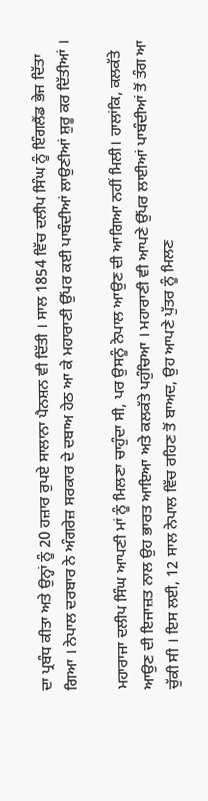ਦਾ ਪ੍ਰਬੰਧ ਕੀਤਾ ਅਤੇ ਉਨ੍ਹਾਂ ਨੂੰ 20 ਹਜ਼ਾਰ ਰੁਪਏ ਸਾਲਾਨਾ ਪੈਨਸ਼ਨ ਵੀ ਦਿੱਤੀ । ਸਾਲ 1854 ਵਿੱਚ ਦਲੀਪ ਸਿੰਘ ਨੂੰ ਇੰਗਲੈਂਡ ਭੇਜ ਦਿੱਤਾ ਗਿਆ । ਨੇਪਾਲ ਦਰਬਾਰ ਨੇ ਅੰਗਰੇਜ਼ ਸਰਕਾਰ ਦੇ ਦਬਾਅ ਹੇਠ ਆ ਕੇ ਮਹਾਰਾਣੀ ਉੱਪਰ ਕਈ ਪਾਬੰਦੀਆਂ ਲਾਉਣੀਆਂ ਸ਼ੁਰੂ ਕਰ ਦਿੱਤੀਆਂ ।

ਮਹਾਰਾਜਾ ਦਲੀਪ ਸਿੰਘ ਆਪਣੀ ਮਾਂ ਨੂੰ ਮਿਲਣਾ ਚਾਹੁੰਦਾ ਸੀ, ਪਰ ਉਸਨੂੰ ਨੇਪਾਲ ਆਉਣ ਦੀ ਆਗਿਆ ਨਹੀਂ ਮਿਲੀ। ਹਾਲਾਂਕਿ, ਕਲਕੱਤੇ ਆਉਣ ਦੀ ਇਜਾਜ਼ਤ ਨਾਲ ਉਹ ਭਾਰਤ ਆਇਆ ਅਤੇ ਕਲਕੱਤੇ ਪਹੁੰਚਿਆ । ਮਹਾਰਾਣੀ ਵੀ ਆਪਣੇ ਉੱਪਰ ਲਾਈਆਂ ਪਾਬੰਦੀਆਂ ਤੋਂ ਤੰਗ ਆ ਚੁੱਕੀ ਸੀ । ਇਸ ਲਈ, 12 ਸਾਲ ਨੇਪਾਲ ਵਿੱਚ ਰਹਿਣ ਤੋਂ ਬਾਅਦ, ਉਹ ਆਪਣੇ ਪੁੱਤਰ ਨੂੰ ਮਿਲਣ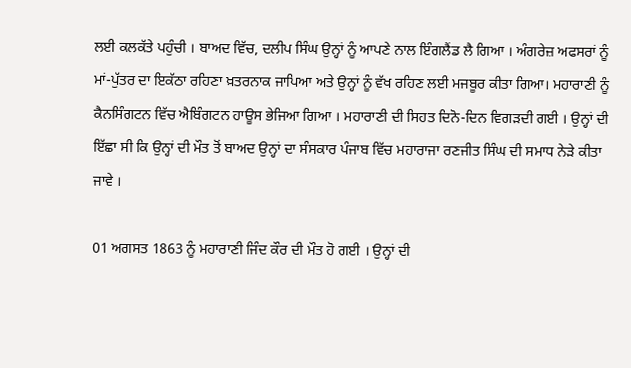ਲਈ ਕਲਕੱਤੇ ਪਹੁੰਚੀ । ਬਾਅਦ ਵਿੱਚ, ਦਲੀਪ ਸਿੰਘ ਉਨ੍ਹਾਂ ਨੂੰ ਆਪਣੇ ਨਾਲ ਇੰਗਲੈਂਡ ਲੈ ਗਿਆ । ਅੰਗਰੇਜ਼ ਅਫਸਰਾਂ ਨੂੰ ਮਾਂ-ਪੁੱਤਰ ਦਾ ਇਕੱਠਾ ਰਹਿਣਾ ਖ਼ਤਰਨਾਕ ਜਾਪਿਆ ਅਤੇ ਉਨ੍ਹਾਂ ਨੂੰ ਵੱਖ ਰਹਿਣ ਲਈ ਮਜਬੂਰ ਕੀਤਾ ਗਿਆ। ਮਹਾਰਾਣੀ ਨੂੰ ਕੈਨਸਿੰਗਟਨ ਵਿੱਚ ਐਬਿੰਗਟਨ ਹਾਊਸ ਭੇਜਿਆ ਗਿਆ । ਮਹਾਰਾਣੀ ਦੀ ਸਿਹਤ ਦਿਨੋ-ਦਿਨ ਵਿਗੜਦੀ ਗਈ । ਉਨ੍ਹਾਂ ਦੀ ਇੱਛਾ ਸੀ ਕਿ ਉਨ੍ਹਾਂ ਦੀ ਮੌਤ ਤੋਂ ਬਾਅਦ ਉਨ੍ਹਾਂ ਦਾ ਸੰਸਕਾਰ ਪੰਜਾਬ ਵਿੱਚ ਮਹਾਰਾਜਾ ਰਣਜੀਤ ਸਿੰਘ ਦੀ ਸਮਾਧ ਨੇੜੇ ਕੀਤਾ ਜਾਵੇ ।

01 ਅਗਸਤ 1863 ਨੂੰ ਮਹਾਰਾਣੀ ਜਿੰਦ ਕੌਰ ਦੀ ਮੌਤ ਹੋ ਗਈ । ਉਨ੍ਹਾਂ ਦੀ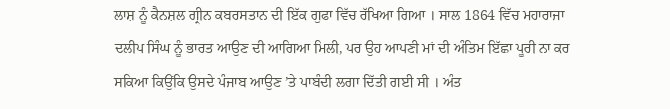ਲਾਸ਼ ਨੂੰ ਕੈਨਸ਼ਲ ਗ੍ਰੀਨ ਕਬਰਸਤਾਨ ਦੀ ਇੱਕ ਗੁਫਾ ਵਿੱਚ ਰੱਖਿਆ ਗਿਆ । ਸਾਲ 1864 ਵਿੱਚ ਮਹਾਰਾਜਾ ਦਲੀਪ ਸਿੰਘ ਨੂੰ ਭਾਰਤ ਆਉਣ ਦੀ ਆਗਿਆ ਮਿਲੀ, ਪਰ ਉਹ ਆਪਣੀ ਮਾਂ ਦੀ ਅੰਤਿਮ ਇੱਛਾ ਪੂਰੀ ਨਾ ਕਰ ਸਕਿਆ ਕਿਉਂਕਿ ਉਸਦੇ ਪੰਜਾਬ ਆਉਣ ’ਤੇ ਪਾਬੰਦੀ ਲਗਾ ਦਿੱਤੀ ਗਈ ਸੀ । ਅੰਤ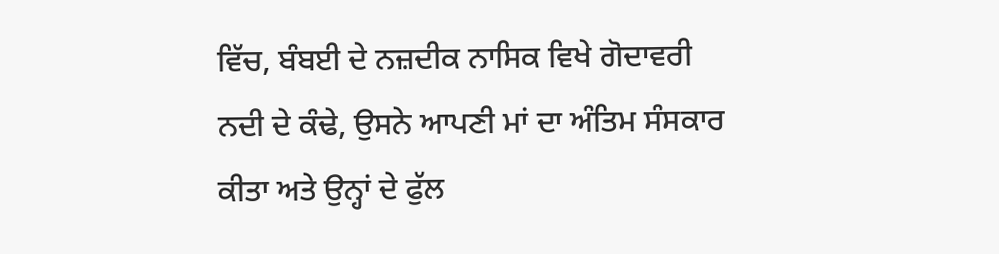ਵਿੱਚ, ਬੰਬਈ ਦੇ ਨਜ਼ਦੀਕ ਨਾਸਿਕ ਵਿਖੇ ਗੋਦਾਵਰੀ ਨਦੀ ਦੇ ਕੰਢੇ, ਉਸਨੇ ਆਪਣੀ ਮਾਂ ਦਾ ਅੰਤਿਮ ਸੰਸਕਾਰ ਕੀਤਾ ਅਤੇ ਉਨ੍ਹਾਂ ਦੇ ਫੁੱਲ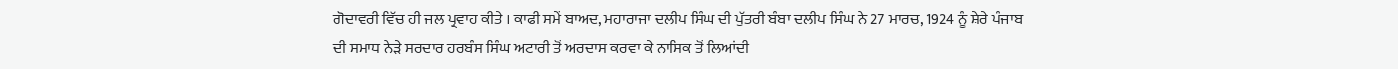ਗੋਦਾਵਰੀ ਵਿੱਚ ਹੀ ਜਲ ਪ੍ਰਵਾਹ ਕੀਤੇ । ਕਾਫੀ ਸਮੇਂ ਬਾਅਦ, ਮਹਾਰਾਜਾ ਦਲੀਪ ਸਿੰਘ ਦੀ ਪੁੱਤਰੀ ਬੰਬਾ ਦਲੀਪ ਸਿੰਘ ਨੇ 27 ਮਾਰਚ, 1924 ਨੂੰ ਸ਼ੇਰੇ ਪੰਜਾਬ ਦੀ ਸਮਾਧ ਨੇੜੇ ਸਰਦਾਰ ਹਰਬੰਸ ਸਿੰਘ ਅਟਾਰੀ ਤੋਂ ਅਰਦਾਸ ਕਰਵਾ ਕੇ ਨਾਸਿਕ ਤੋਂ ਲਿਆਂਦੀ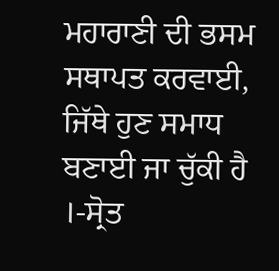ਮਹਾਰਾਣੀ ਦੀ ਭਸਮ ਸਥਾਪਤ ਕਰਵਾਈ, ਜਿੱਥੇ ਹੁਣ ਸਮਾਧ ਬਣਾਈ ਜਾ ਚੁੱਕੀ ਹੈ ।-ਸ੍ਰੋਤ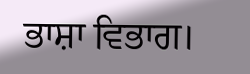ਭਾਸ਼ਾ ਵਿਭਾਗ।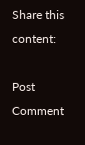Share this content:

Post Comment